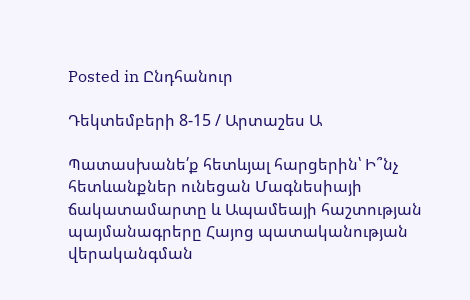Posted in Ընդհանուր

Դեկտեմբերի 8-15 / Արտաշես Ա

Պատասխանե՛ք հետևյալ հարցերին՝ Ի՞նչ հետևանքներ ունեցան Մագնեսիայի ճակատամարտը և Ապամեայի հաշտության պայմանագրերը Հայոց պատականության վերականգման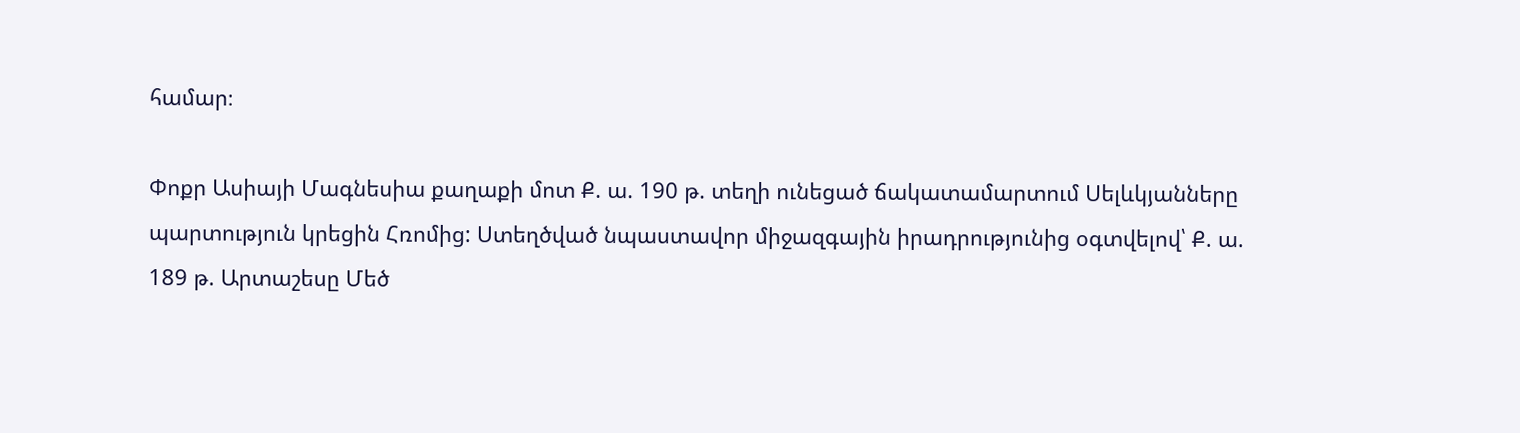համար։

Փոքր Ասիայի Մագնեսիա քաղաքի մոտ Ք. ա. 190 թ. տեղի ունեցած ճակատամարտում Սելևկյանները պարտություն կրեցին Հռոմից: Ստեղծված նպաստավոր միջազգային իրադրությունից օգտվելով՝ Ք. ա. 189 թ. Արտաշեսը Մեծ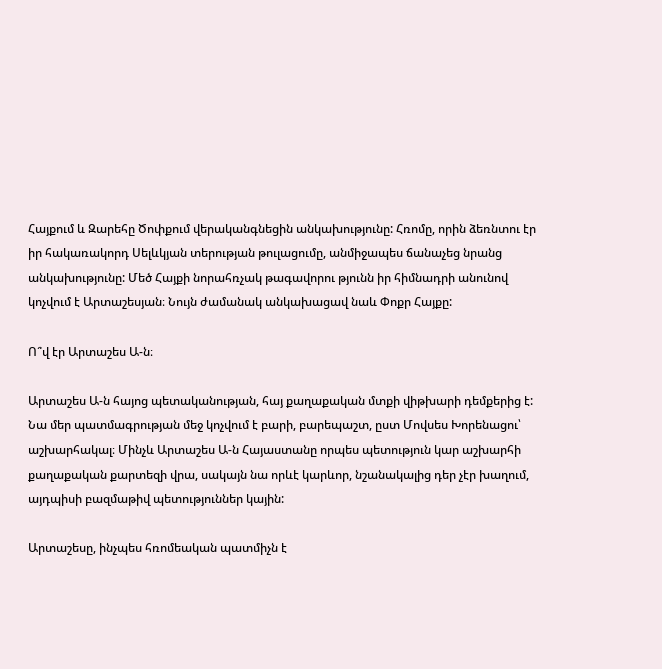Հայքում և Զարեհը Ծոփքում վերականգնեցին անկախությունը: Հռոմը, որին ձեռնտու էր իր հակառակորդ Սելևկյան տերության թուլացումը, անմիջապես ճանաչեց նրանց անկախությունը: Մեծ Հայքի նորահռչակ թագավորու թյունն իր հիմնադրի անունով կոչվում է Արտաշեսյան։ Նույն ժամանակ անկախացավ նաև Փոքր Հայքը:

Ո՞վ էր Արտաշես Ա-ն։

Արտաշես Ա-ն հայոց պետականության, հայ քաղաքական մտքի վիթխարի դեմքերից է: Նա մեր պատմագրության մեջ կոչվում է բարի, բարեպաշտ, ըստ Մովսես Խորենացու՝ աշխարհակալ։ Մինչև Արտաշես Ա-ն Հայաստանը որպես պետություն կար աշխարհի քաղաքական քարտեզի վրա, սակայն նա որևէ կարևոր, նշանակալից դեր չէր խաղում, այդպիսի բազմաթիվ պետություններ կային:

Արտաշեսը, ինչպես հռոմեական պատմիչն է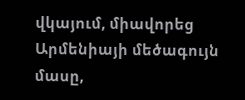վկայում, միավորեց Արմենիայի մեծագույն մասը,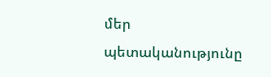մեր պետականությունը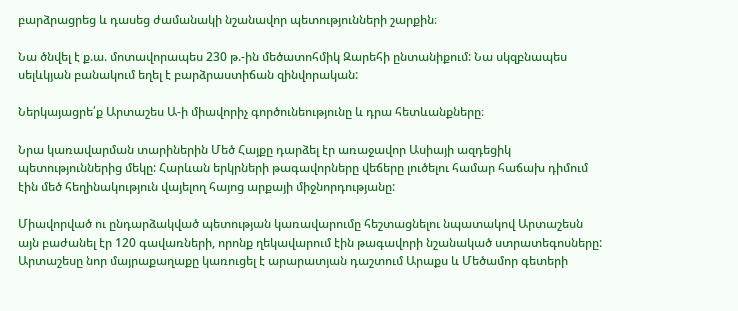բարձրացրեց և դասեց ժամանակի նշանավոր պետությունների շարքին։

Նա ծնվել է ք.ա. մոտավորապես 230 թ.-ին մեծատոհմիկ Զարեհի ընտանիքում: Նա սկզբնապես սելևկյան բանակում եղել է բարձրաստիճան զինվորական:

Ներկայացրե՛ք Արտաշես Ա-ի միավորիչ գործունեությունը և դրա հետևանքները։

Նրա կառավարման տարիներին Մեծ Հայքը դարձել էր առաջավոր Ասիայի ազդեցիկ պետություններից մեկը: Հարևան երկրների թագավորները վեճերը լուծելու համար հաճախ դիմում էին մեծ հեղինակություն վայելող հայոց արքայի միջնորդությանը:

Միավորված ու ընդարձակված պետության կառավարումը հեշտացնելու նպատակով Արտաշեսն այն բաժանել էր 120 գավառների, որոնք ղեկավարում էին թագավորի նշանակած ստրատեգոսները: Արտաշեսը նոր մայրաքաղաքը կառուցել է արարատյան դաշտում Արաքս և Մեծամոր գետերի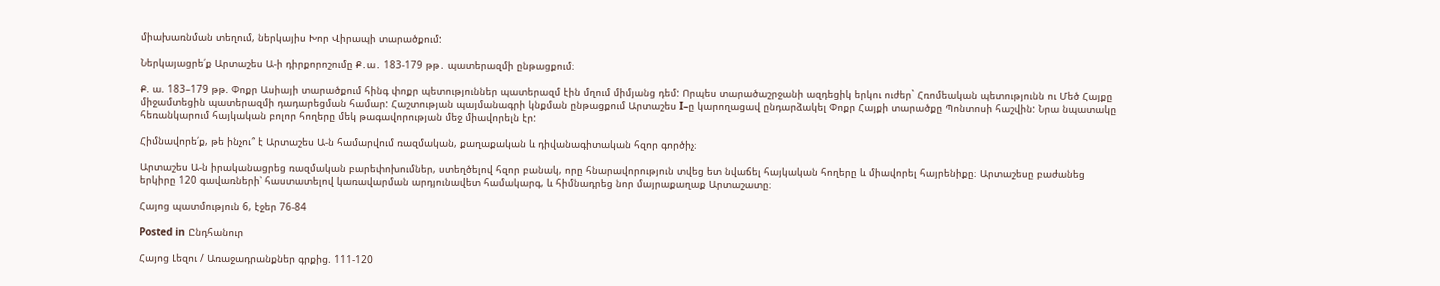միախառնման տեղում, ներկայիս Խոր Վիրապի տարածքում:

Ներկայացրե՛ք Արտաշես Ա-ի դիրքորոշումը Ք․ա․ 183-179 թթ․ պատերազմի ընթացքում։

Ք. ա. 183–179 թթ. Փոքր Ասիայի տարածքում հինգ փոքր պետություններ պատերազմ էին մղում միմյանց դեմ: Որպես տարածաշրջանի ազդեցիկ երկու ուժեր` Հռոմեական պետությունն ու Մեծ Հայքը միջամտեցին պատերազմի դադարեցման համար: Հաշտության պայմանագրի կնքման ընթացքում Արտաշես I–ը կարողացավ ընդարձակել Փոքր Հայքի տարածքը Պոնտոսի հաշվին: Նրա նպատակը հեռանկարում հայկական բոլոր հողերը մեկ թագավորության մեջ միավորելն էր:

Հիմնավորե՛ք, թե ինչու՞ է Արտաշես Ա-ն համարվում ռազմական, քաղաքական և դիվանագիտական հզոր գործիչ։

Արտաշես Ա-ն իրականացրեց ռազմական բարեփոխումներ, ստեղծելով հզոր բանակ, որը հնարավորություն տվեց ետ նվաճել հայկական հողերը և միավորել հայրենիքը։ Արտաշեսը բաժանեց երկիրը 120 գավառների՝ հաստատելով կառավարման արդյունավետ համակարգ, և հիմնադրեց նոր մայրաքաղաք Արտաշատը։

Հայոց պատմություն 6, էջեր 76-84

Posted in Ընդհանուր

Հայոց Լեզու / Առաջադրանքներ գրքից. 111-120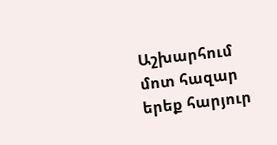Աշխարհում մոտ հազար երեք հարյուր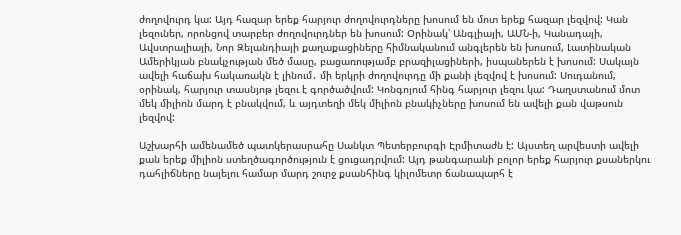ժողովուրդ կա: Այդ հազար երեք հարյուր ժողովուրդները խոսում են մոտ երեք հազար լեզվով: Կան լեզուներ, որոնցով տարբեր ժողովուրդներ են խոսում: Օրինակ՝ Անգլիայի, ԱՄՆ-ի, Կանադայի, Ավստրալիայի, Նոր Զելանդիայի քաղաքացիները հիմնականում անգլերեն են խոսում, Լատինական Ամերիկյան բնակչության մեծ մասը, բացառությամբ բրազիլացիների, իսպաներեն է խոսում: Սակայն ավելի հաճախ հակառակն է լինում․ մի երկրի ժողովուրդը մի քանի լեզվով է խոսում: Սուդանում, օրինակ, հարյուր տասնյոթ լեզու է գործածվում: Կոնգոյում հինգ հարյուր լեզու կա: Դաղստանում մոտ մեկ միլիոն մարդ է բնակվում, և այդտեղի մեկ միլիոն բնակիչները խոսում են ավելի քան վաթսուն լեզվով:

Աշխարհի ամենամեծ պատկերասրահը Սանկտ Պետերբուրգի Էրմիտաժն է: Այստեղ արվեստի ավելի քան երեք միլիոն ստեղծագործություն է ցուցադրվում: Այդ թանգարանի բոլոր երեք հարյուր քսաներկու դահլիճները նայելու համար մարդ շուրջ քսանհինգ կիլոմետր ճանապարհ է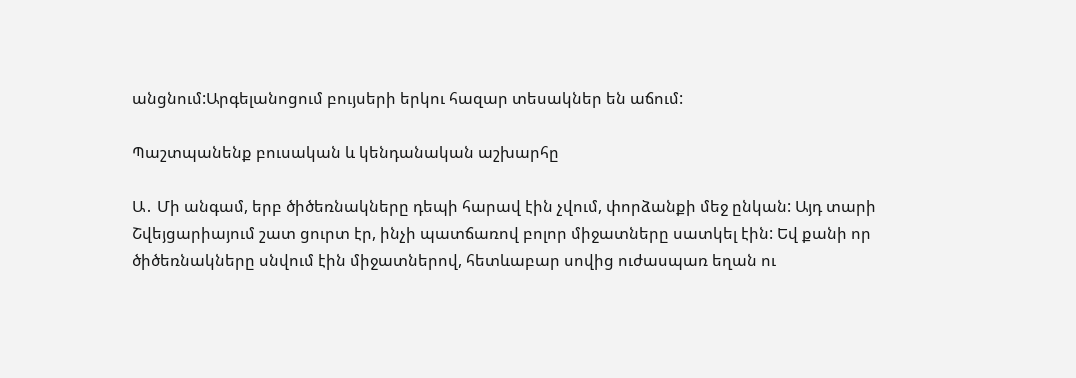անցնում:Արգելանոցում բույսերի երկու հազար տեսակներ են աճում:

Պաշտպանենք բուսական և կենդանական աշխարհը

Ա․ Մի անգամ, երբ ծիծեռնակները դեպի հարավ էին չվում, փորձանքի մեջ ընկան: Այդ տարի Շվեյցարիայում շատ ցուրտ էր, ինչի պատճառով բոլոր միջատները սատկել էին: Եվ քանի որ ծիծեռնակները սնվում էին միջատներով, հետևաբար սովից ուժասպառ եղան ու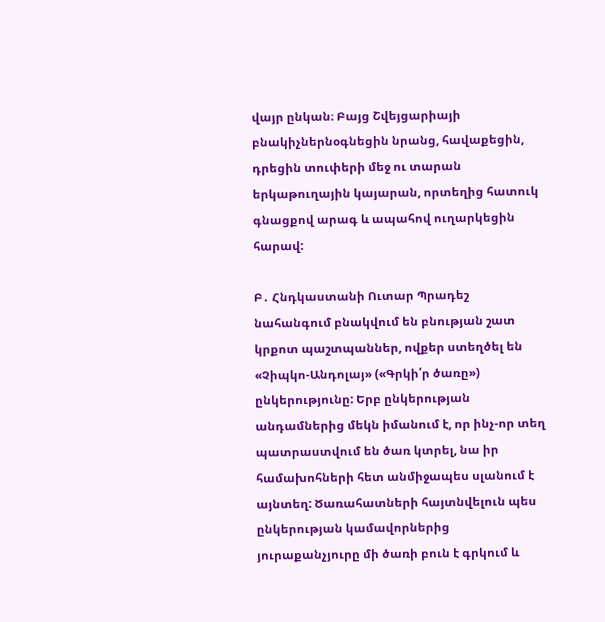վայր ընկան։ Բայց Շվեյցարիայի բնակիչներնօգնեցին նրանց, հավաքեցին, դրեցին տուփերի մեջ ու տարան երկաթուղային կայարան, որտեղից հատուկ գնացքով արագ և ապահով ուղարկեցին հարավ:

Բ․ Հնդկաստանի Ուտար Պրադեշ նահանգում բնակվում են բնության շատ կրքոտ պաշտպաններ, ովքեր ստեղծել են «Չիպկո-Անդոլայ» («Գրկի՛ր ծառը») ընկերությունը: Երբ ընկերության անդամներից մեկն իմանում է, որ ինչ-որ տեղ պատրաստվում են ծառ կտրել, նա իր համախոհների հետ անմիջապես սլանում է այնտեղ: Ծառահատների հայտնվելուն պես ընկերության կամավորներից յուրաքանչյուրը մի ծառի բուն է գրկում և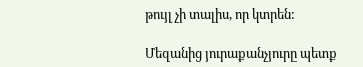թույլ չի տալիս, որ կտրեն:

Մեզանից յուրաքանչյուրը պետք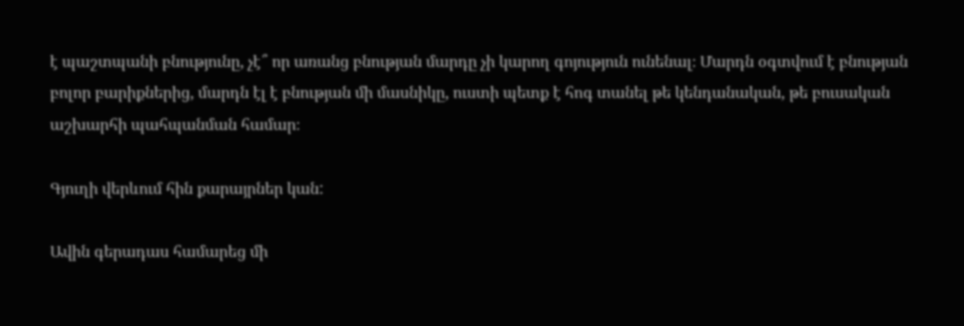է պաշտպանի բնությունը, չէ՞ որ առանց բնության մարդը չի կարող գոյություն ունենալ։ Մարդն օգտվում է բնության բոլոր բարիքներից, մարդն էլ է բնության մի մասնիկը, ուստի պետք է հոգ տանել թե կենդանական, թե բուսական աշխարհի պահպանման համար։

Գյուղի վերևում հին քարայրներ կան:

Ավին գերադաս համարեց մի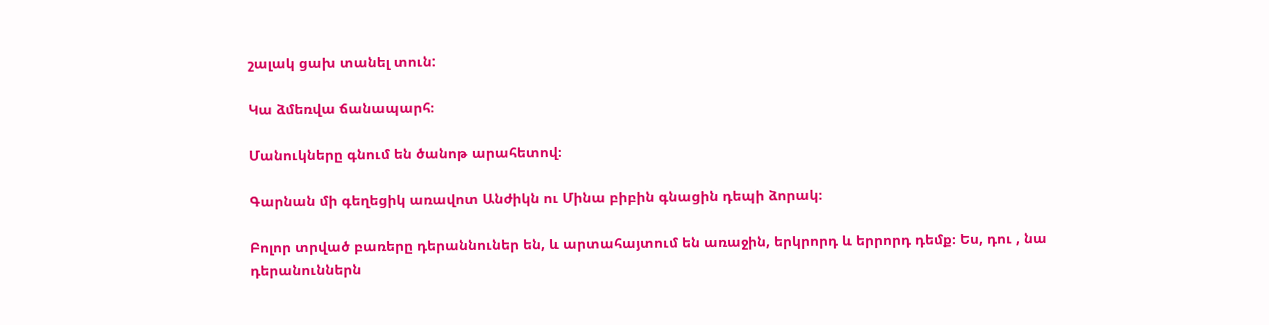շալակ ցախ տանել տուն:

Կա ձմեռվա ճանապարհ։

Մանուկները գնում են ծանոթ արահետով։

Գարնան մի գեղեցիկ առավոտ Անժիկն ու Մինա բիբին գնացին դեպի ձորակ։

Բոլոր տրված բառերը դերաննուներ են, և արտահայտում են առաջին, երկրորդ և երրորդ դեմք։ Ես, դու , նա դերանուններն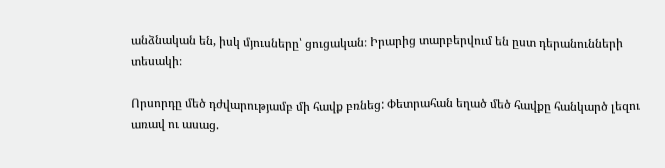անձնական են, իսկ մյուսները՝ ցուցական։ Իրարից տարբերվում են ըստ դերանունների տեսակի։

Որսորդը մեծ դժվարությամբ մի հավք բռնեց: Փետրահան եղած մեծ հավքը հանկարծ լեզու առավ ու ասաց.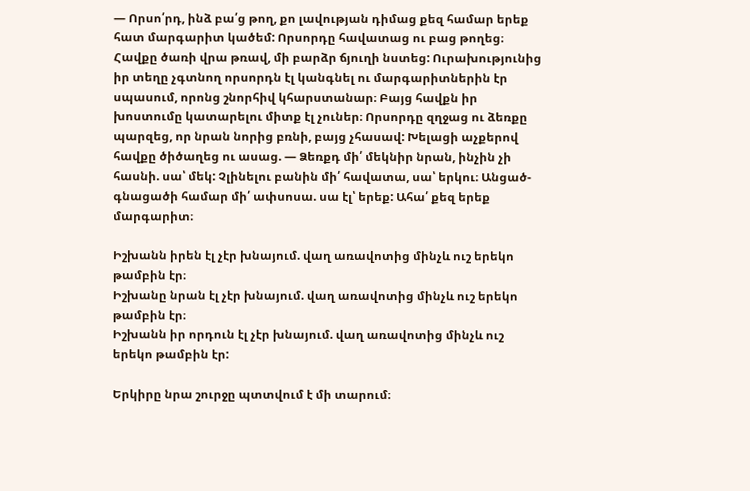— Որսո՛րդ, ինձ բա՛ց թող, քո լավության դիմաց քեզ համար երեք հատ մարգարիտ կածեմ: Որսորդը հավատաց ու բաց թողեց։ Հավքը ծառի վրա թռավ, մի բարձր ճյուղի նստեց: Ուրախությունից իր տեղը չգտնող որսորդն էլ կանգնել ու մարգարիտներին էր սպասում, որոնց շնորհիվ կհարստանար։ Բայց հավքն իր խոստումը կատարելու միտք էլ չուներ։ Որսորդը զղջաց ու ձեռքը պարզեց, որ նրան նորից բռնի, բայց չհասավ: Խելացի աչքերով հավքը ծիծաղեց ու ասաց. — Ձեռքդ մի՛ մեկնիր նրան, ինչին չի հասնի. սա՝ մեկ: Չլինելու բանին մի՛ հավատա, սա՝ երկու։ Անցած-գնացածի համար մի՛ ափսոսա. սա էլ՝ երեք: Ահա՛ քեզ երեք մարգարիտ։

Իշխանն իրեն էլ չէր խնայում. վաղ առավոտից մինչև ուշ երեկո թամբին էր։
Իշխանը նրան էլ չէր խնայում. վաղ առավոտից մինչև ուշ երեկո թամբին էր։
Իշխանն իր որդուն էլ չէր խնայում. վաղ առավոտից մինչև ուշ երեկո թամբին էր:

Երկիրը նրա շուրջը պտտվում է մի տարում։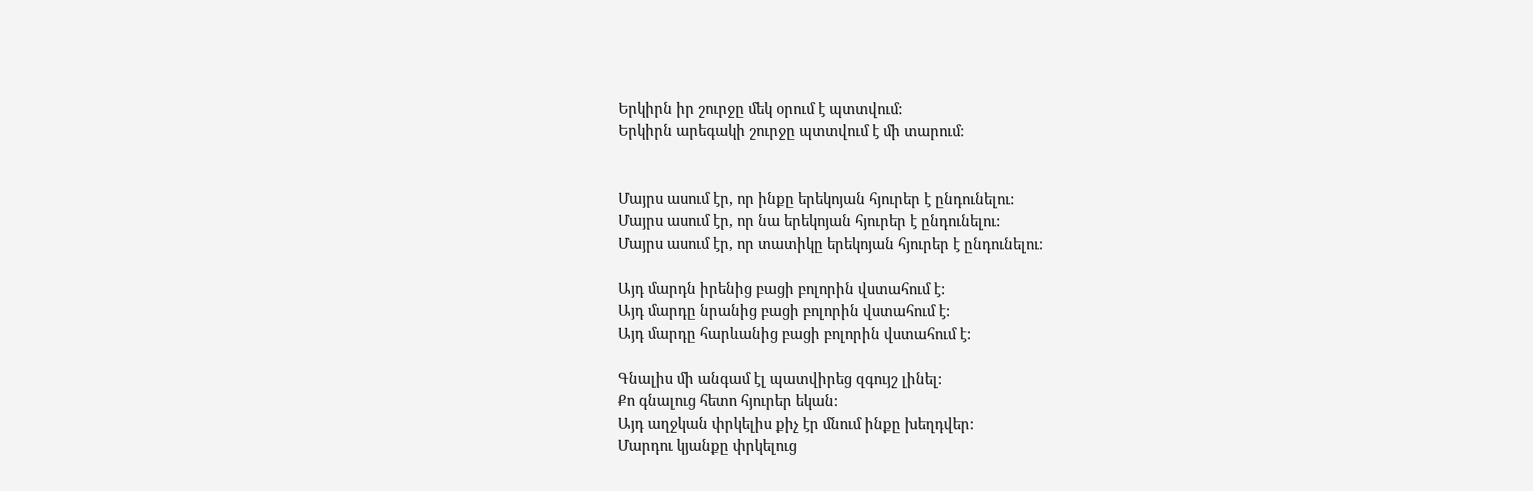Երկիրն իր շուրջը մեկ օրում է պտտվում:
Երկիրն արեգակի շուրջը պտտվում է մի տարում։


Մայրս ասում էր, որ ինքը երեկոյան հյուրեր է ընդունելու:
Մայրս ասում էր, որ նա երեկոյան հյուրեր է ընդունելու:
Մայրս ասում էր, որ տատիկը երեկոյան հյուրեր է ընդունելու։

Այդ մարդն իրենից բացի բոլորին վստահում է:
Այդ մարդը նրանից բացի բոլորին վստահում է:
Այդ մարդը հարևանից բացի բոլորին վստահում է:

Գնալիս մի անգամ էլ պատվիրեց զգույշ լինել:
Քո գնալուց հետո հյուրեր եկան:
Այդ աղջկան փրկելիս քիչ էր մնում ինքը խեղդվեր:
Մարդու կյանքը փրկելուց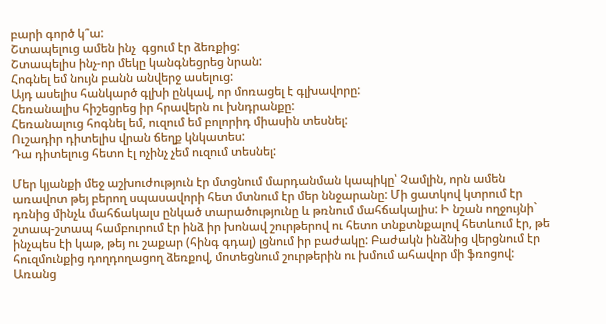բարի գործ կ՞ա:
Շտապելուց ամեն ինչ  գցում էր ձեռքից:
Շտապելիս ինչ-որ մեկը կանգնեցրեց նրան:
Հոգնել եմ նույն բանն անվերջ ասելուց:
Այդ ասելիս հանկարծ գլխի ընկավ, որ մոռացել է գլխավորը:
Հեռանալիս հիշեցրեց իր հրավերն ու խնդրանքը:
Հեռանալուց հոգնել եմ, ուզում եմ բոլորիդ միասին տեսնել:
Ուշադիր դիտելիս վրան ճեղք կնկատես:
Դա դիտելուց հետո էլ ոչինչ չեմ ուզում տեսնել:

Մեր կյանքի մեջ աշխուժություն էր մտցնում մարդանման կապիկը՝ Չամլին, որն ամեն առավոտ թեյ բերող սպասավորի հետ մտնում էր մեր ննջարանը: Մի ցատկով կտրում էր դռնից մինչև մահճակալս ընկած տարածությունը և թռնում մահճակալիս: Ի նշան ողջույնի` շտապ-շտապ համբուրում էր ինձ իր խոնավ շուրթերով ու հետո տնքտնքալով հետևում էր, թե ինչպես էի կաթ, թեյ ու շաքար (հինգ գդալ) լցնում իր բաժակը: Բաժակն ինձնից վերցնում էր հուզմունքից դողդողացող ձեռքով, մոտեցնում շուրթերին ու խմում ահավոր մի ֆռոցով: Առանց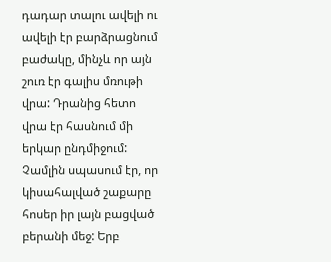դադար տալու ավելի ու ավելի էր բարձրացնում բաժակը, մինչև որ այն շուռ էր գալիս մռութի վրա: Դրանից հետո վրա էր հասնում մի երկար ընդմիջում: Չամլին սպասում էր, որ կիսահալված շաքարը հոսեր իր լայն բացված բերանի մեջ: Երբ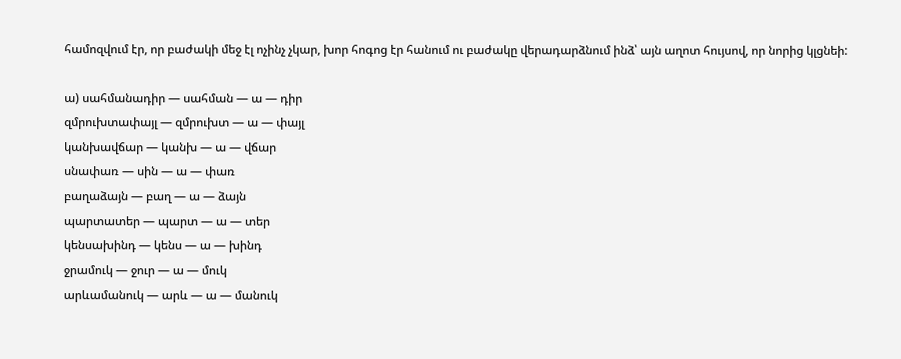համոզվում էր, որ բաժակի մեջ էլ ոչինչ չկար, խոր հոգոց էր հանում ու բաժակը վերադարձնում ինձ՝ այն աղոտ հույսով, որ նորից կլցնեի:

ա) սահմանադիր — սահման — ա — դիր
զմրուխտափայլ — զմրուխտ — ա — փայլ
կանխավճար — կանխ — ա — վճար
սնափառ — սին — ա — փառ
բաղաձայն — բաղ — ա — ձայն
պարտատեր — պարտ — ա — տեր
կենսախինդ — կենս — ա — խինդ
ջրամուկ — ջուր — ա — մուկ
արևամանուկ — արև — ա — մանուկ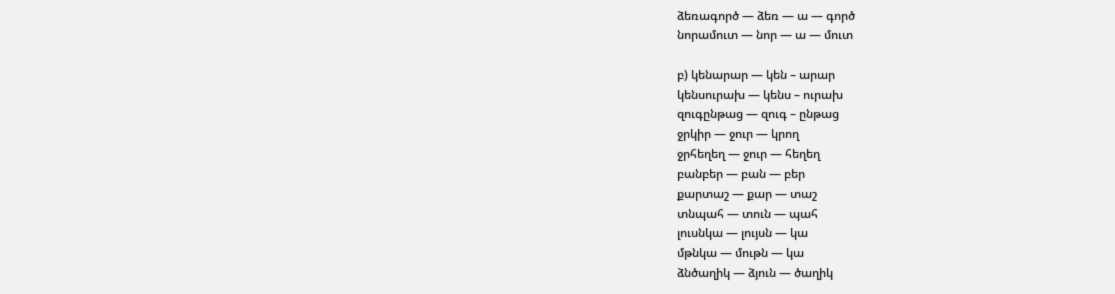ձեռագործ — ձեռ — ա — գործ
նորամուտ — նոր — ա — մուտ

բ) կենարար — կեն – արար
կենսուրախ — կենս – ուրախ
զուգընթաց — զուգ – ընթաց
ջրկիր — ջուր — կրող
ջրհեղեղ — ջուր — հեղեղ
բանբեր — բան — բեր
քարտաշ — քար — տաշ
տնպահ — տուն — պահ
լուսնկա — լույսն — կա
մթնկա — մութն — կա
ձնծաղիկ — ձյուն — ծաղիկ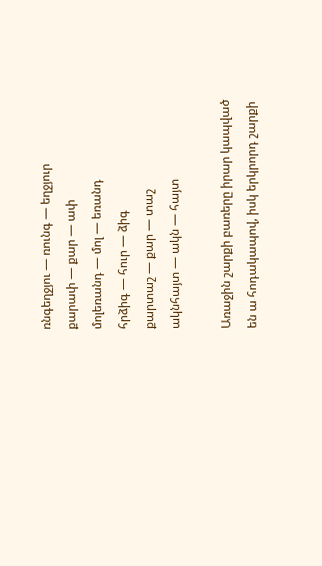ռնգեղջյու — ռունգ — եղջյուր
քարափ — քար — ափ
մոլեռանդ — մոլ — եռանդ
հրձիգ — հուր — ձիգ
քարտաշ — քար — տաշ
ակնհայտ — ակն — հայտ

Առաջին շարքի բառերը իրար կապված են ա հոդակապով, իսկ երկրորդ շարքի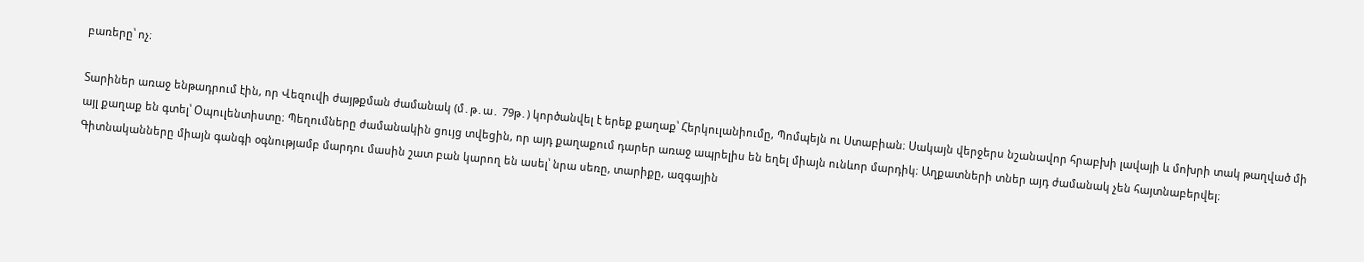բառերը՝ ոչ։

Տարիներ առաջ ենթադրում էին, որ Վեզուվի ժայթքման ժամանակ (մ․թ․ա․ 79թ․) կործանվել է երեք քաղաք՝ Հերկուլանիումը, Պոմպեյն ու Ստաբիան։ Սակայն վերջերս նշանավոր հրաբխի լավայի և մոխրի տակ թաղված մի այլ քաղաք են գտել՝ Օպուլենտիստը։ Պեղումները ժամանակին ցույց տվեցին, որ այդ քաղաքում դարեր առաջ ապրելիս են եղել միայն ունևոր մարդիկ։ Աղքատների տներ այդ ժամանակ չեն հայտնաբերվել։
Գիտնականները միայն գանգի օգնությամբ մարդու մասին շատ բան կարող են ասել՝ նրա սեռը, տարիքը, ազգային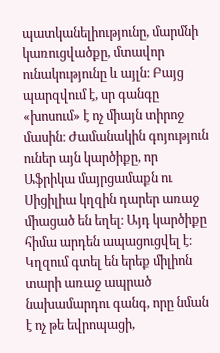պատկանելիությունը, մարմնի կառուցվածքը, մտավոր ունակությունը և այլն։ Բայց պարզվում է, սր գանգը «խոսում» է ոչ միայն տիրոջ մասին։ Ժամանակին գոյություն ուներ այն կարծիքը, որ Աֆրիկա մայրցամաքն ու Սիցիլիա կղզին դարեր առաջ միացած են եղել։ Այդ կարծիքը հիմա արդեն ապացուցվել է։ Կղզում գտել են երեք միլիոն տարի առաջ ապրած նախամարդու գանգ, որը նման է ոչ թե եվրոպացի,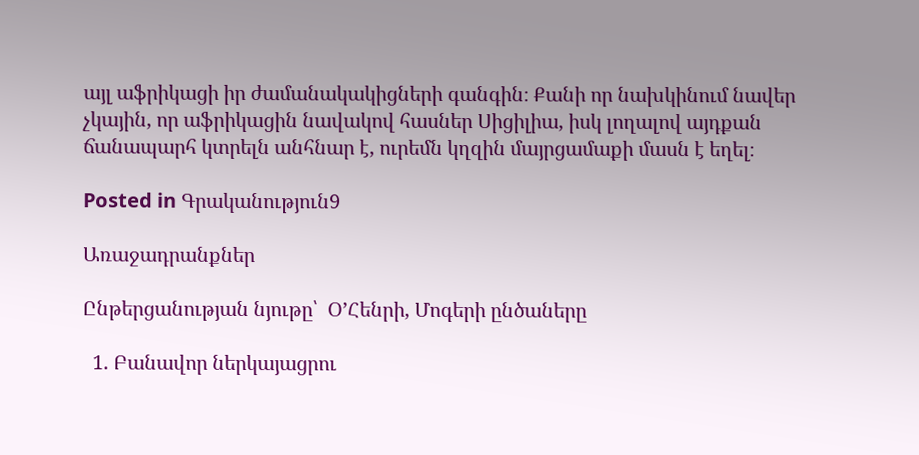այլ աֆրիկացի իր ժամանակակիցների գանգին։ Քանի որ նախկինում նավեր չկային, որ աֆրիկացին նավակով հասներ Սիցիլիա, իսկ լողալով այդքան ճանապարհ կտրելն անհնար է, ուրեմն կղզին մայրցամաքի մասն է եղել։

Posted in Գրականություն9

Առաջադրանքներ

Ընթերցանության նյութը՝  ՕʼՀենրի, Մոգերի ընծաները

  1. Բանավոր ներկայացրու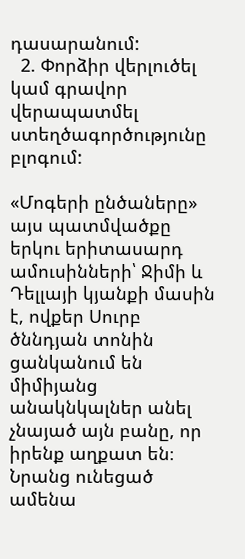դասարանում:
  2. Փորձիր վերլուծել կամ գրավոր վերապատմել ստեղծագործությունը բլոգում:

«Մոգերի ընծաները» այս պատմվածքը երկու երիտասարդ ամուսինների՝ Ջիմի և Դելլայի կյանքի մասին է, ովքեր Սուրբ ծննդյան տոնին ցանկանում են միմիյանց անակնկալներ անել չնայած այն բանը, որ իրենք աղքատ են։ Նրանց ունեցած ամենա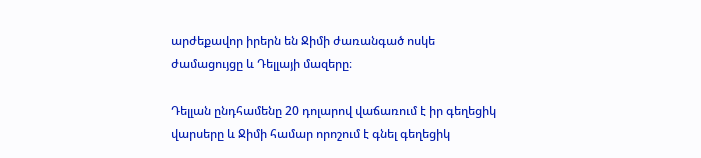արժեքավոր իրերն են Ջիմի ժառանգած ոսկե ժամացույցը և Դելլայի մազերը։

Դելլան ընդհամենը 20 դոլարով վաճառում է իր գեղեցիկ վարսերը և Ջիմի համար որոշում է գնել գեղեցիկ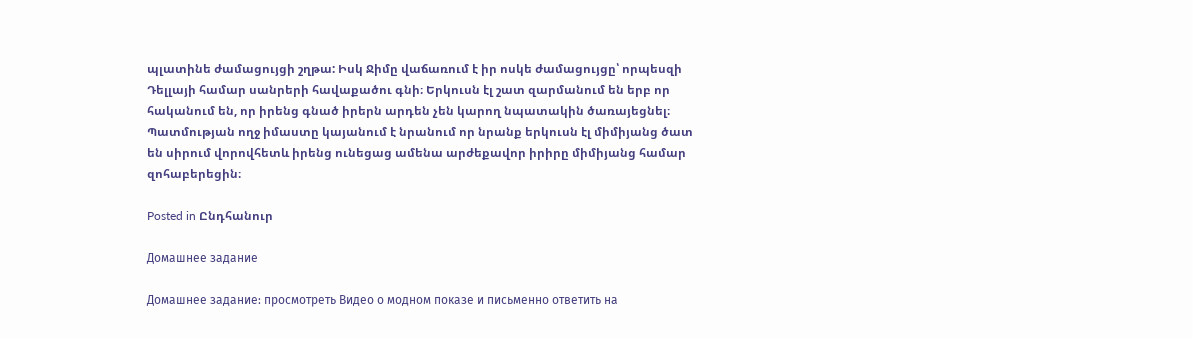պլատինե ժամացույցի շղթա: Իսկ Ջիմը վաճառում է իր ոսկե ժամացույցը՝ որպեսզի Դելլայի համար սանրերի հավաքածու գնի։ Երկուսն էլ շատ զարմանում են երբ որ հականում են, որ իրենց գնած իրերն արդեն չեն կարող նպատակին ծառայեցնել։ Պատմության ողջ իմաստը կայանում է նրանում որ նրանք երկուսն էլ միմիյանց ծատ են սիրում վորովհետև իրենց ունեցաց ամենա արժեքավոր իրիրը միմիյանց համար զոհաբերեցին։

Posted in Ընդհանուր

Домашнее задание

Домашнее задание: просмотреть Видео о модном показе и письменно ответить на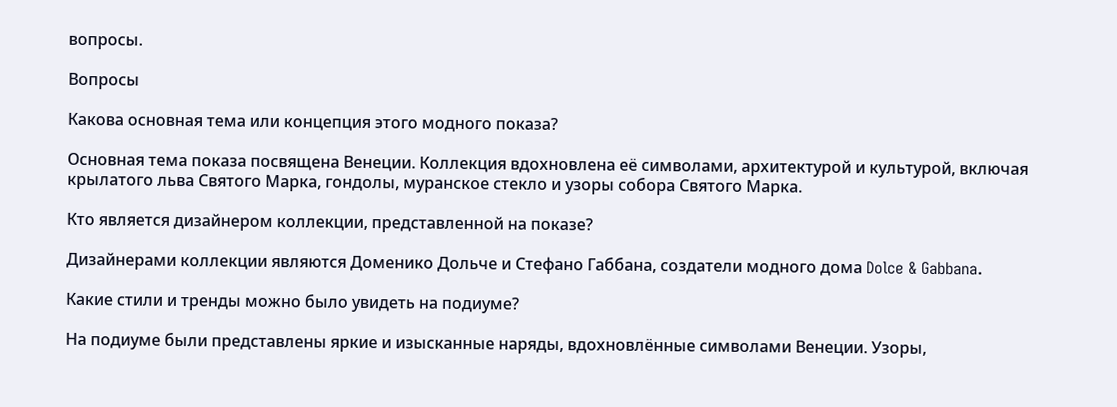вопросы.

Вопросы

Какова основная тема или концепция этого модного показа?

Основная тема показа посвящена Венеции. Коллекция вдохновлена её символами, архитектурой и культурой, включая крылатого льва Святого Марка, гондолы, муранское стекло и узоры собора Святого Марка.

Кто является дизайнером коллекции, представленной на показе?

Дизайнерами коллекции являются Доменико Дольче и Стефано Габбана, создатели модного дома Dolce & Gabbana.

Какие стили и тренды можно было увидеть на подиуме?

На подиуме были представлены яркие и изысканные наряды, вдохновлённые символами Венеции. Узоры,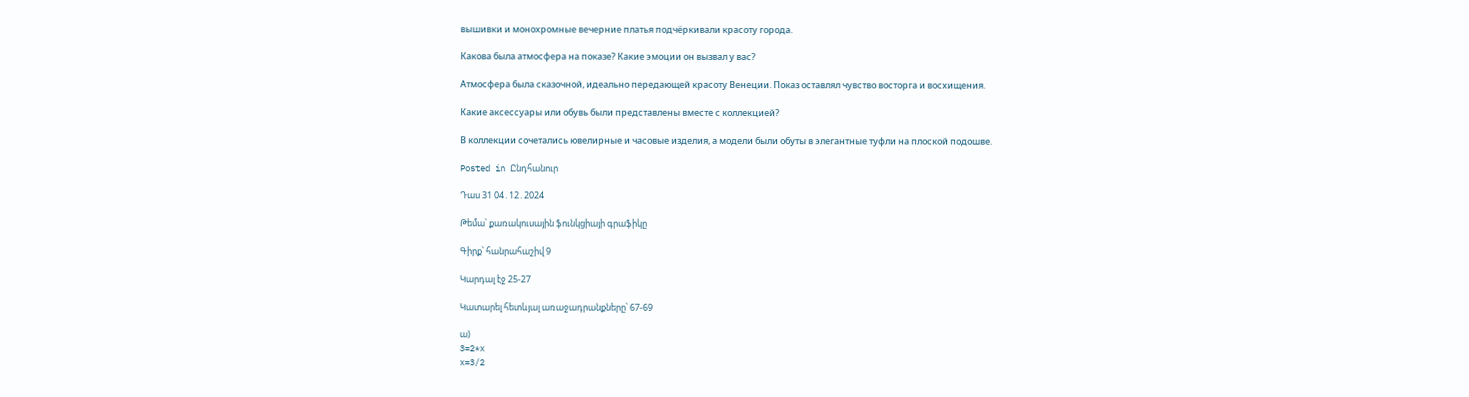вышивки и монохромные вечерние платья подчёркивали красоту города.

Какова была атмосфера на показе? Какие эмоции он вызвал у вас?

Атмосфера была сказочной, идеально передающей красоту Венеции. Показ оставлял чувство восторга и восхищения.

Какие аксессуары или обувь были представлены вместе с коллекцией?

В коллекции сочетались ювелирные и часовые изделия, а модели были обуты в элегантные туфли на плоской подошве.

Posted in Ընդհանուր

Դաս 31 04․12․2024

Թեմա՝ քառակուսային ֆունկցիայի գրաֆիկը

Գիրք՝ հանրահաշիվ 9

Կարդալ էջ 25-27

Կատարել հետևյալ առաջադրանքները՝ 67-69

ա)
3=2*x
x=3/2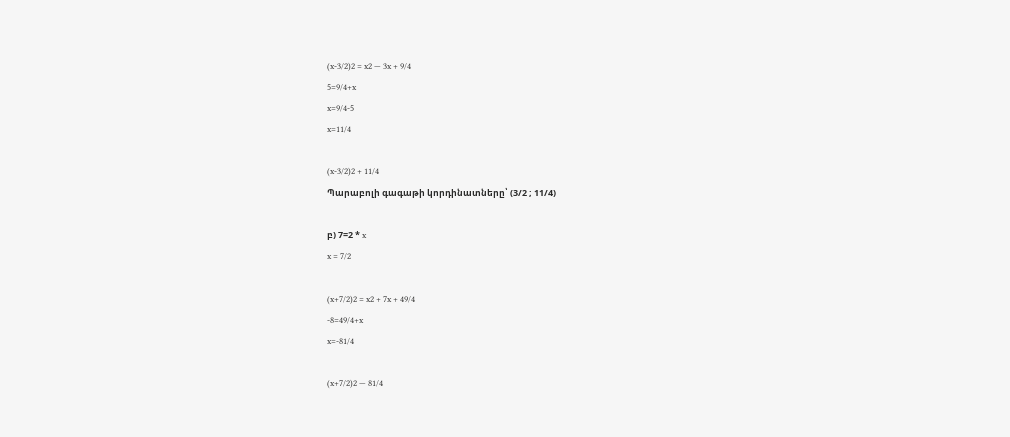(x-3/2)2 = x2 — 3x + 9/4
5=9/4+x
x=9/4-5
x=11/4

(x-3/2)2 + 11/4
Պարաբոլի գագաթի կորդինատները՝ (3/2 ; 11/4)

բ) 7=2 * x
x = 7/2

(x+7/2)2 = x2 + 7x + 49/4
-8=49/4+x
x=-81/4

(x+7/2)2 — 81/4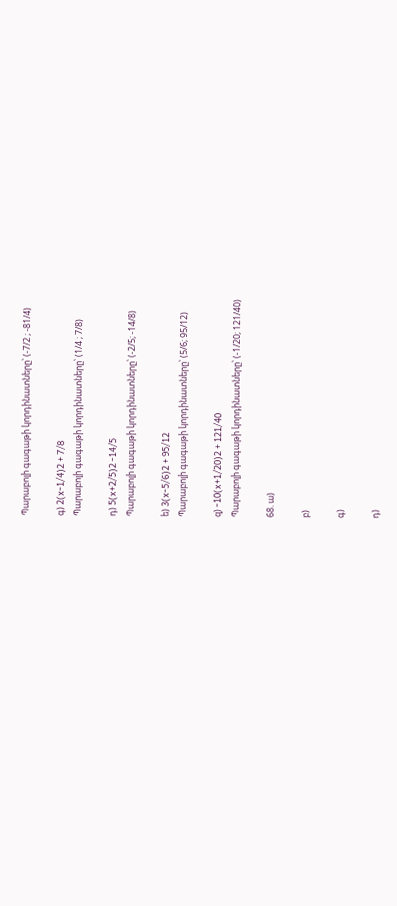Պարաբոլի գագաթի կորդինատները՝ (-7/2 ; -81/4)

գ) 2(x-1/4)2 + 7/8
Պարաբոլի գագաթի կորդինատները՝ (1/4 ; 7/8)

դ) 5(x+2/5)2 -14/5
Պարաբոլի գագաթի կորդինատները՝ (-2/5; -14/8)

ե) 3(x-5/6)2 + 95/12
Պարաբոլի գագաթի կորդինատները՝ (5/6; 95/12)

զ) -10(x+1/20)2 + 121/40
Պարաբոլի գագաթի կորդինատները՝ (-1/20; 121/40)

68. ա)

բ)

գ)

դ)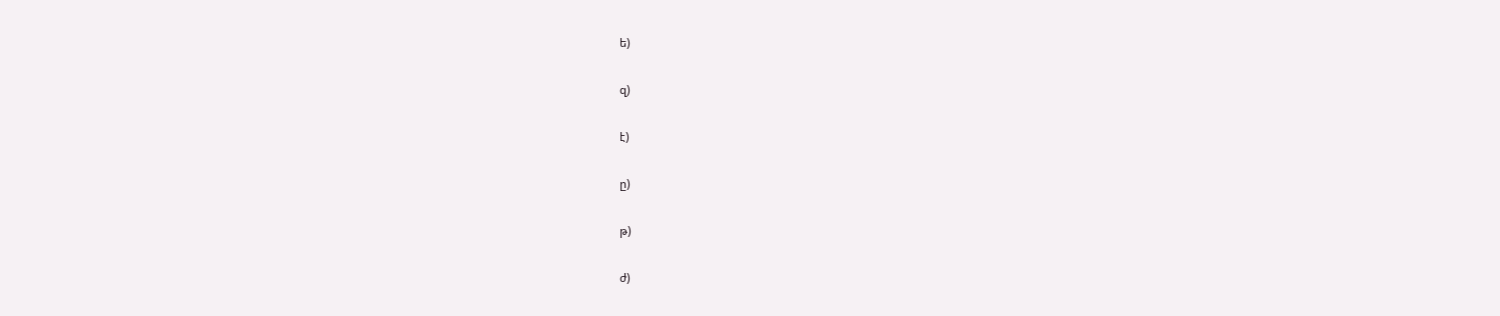ե)

զ)

է)

ը)

թ)

ժ)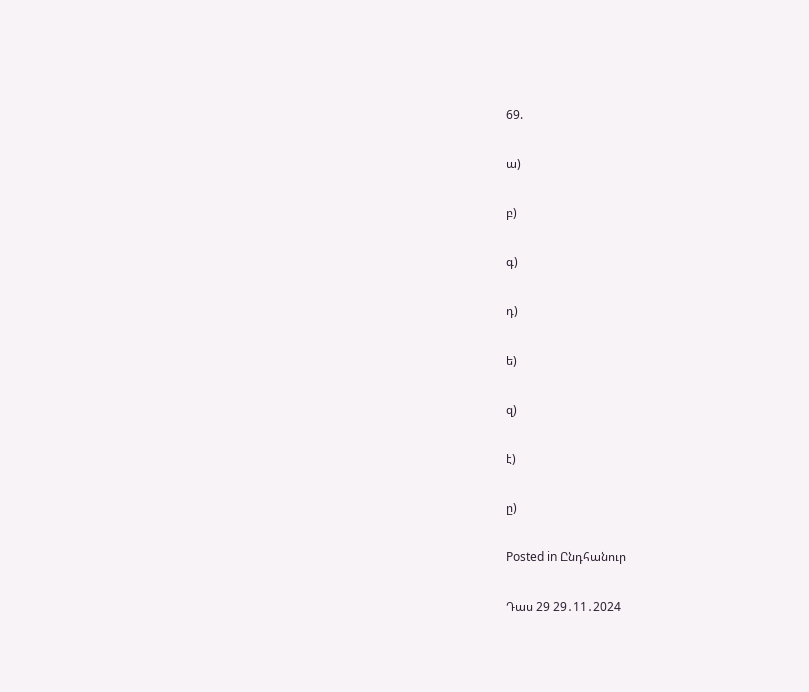69.

ա)

բ)

գ)

դ)

ե)

զ)

է)

ը)

Posted in Ընդհանուր

Դաս 29 29․11․2024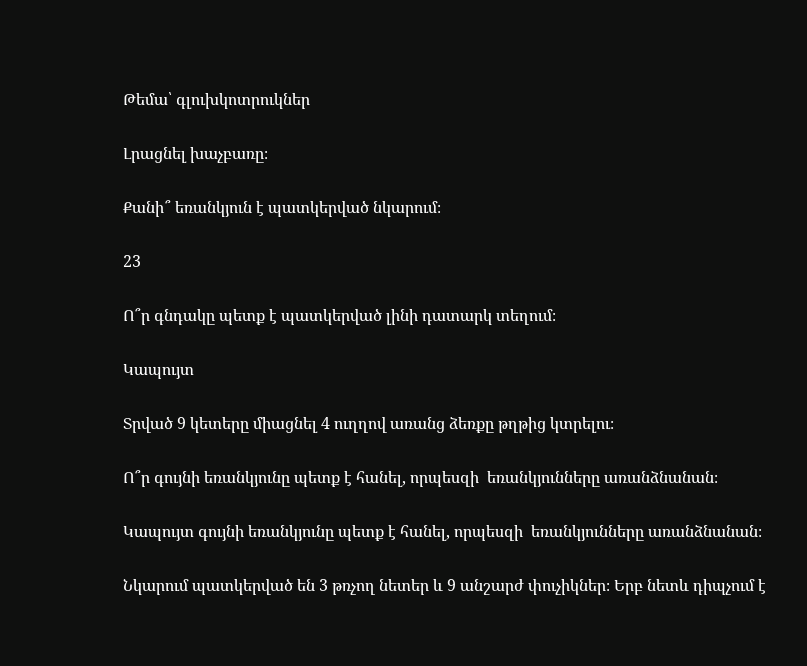Թեմա՝ գլուխկոտրուկներ

Լրացնել խաչբառը։

Քանի՞ եռանկյուն է պատկերված նկարում։

23

Ո՞ր գնդակը պետք է պատկերված լինի դատարկ տեղում։

Կապույտ

Տրված 9 կետերը միացնել 4 ուղղով առանց ձեռքը թղթից կտրելու։

Ո՞ր գույնի եռանկյունը պետք է հանել, որպեսզի  եռանկյունները առանձնանան։

Կապույտ գույնի եռանկյունը պետք է հանել, որպեսզի  եռանկյունները առանձնանան։

Նկարում պատկերված են 3 թռչող նետեր և 9 անշարժ փուչիկներ։ Երբ նետև դիպչում է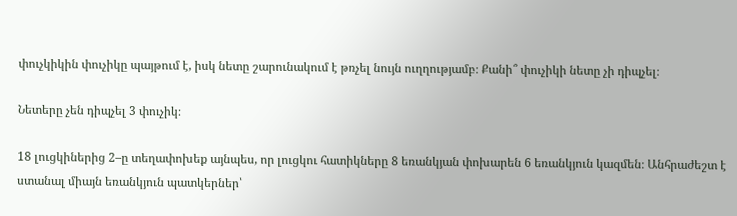փուչկիկին փուչիկը պայթում է, իսկ նետը շարունակում է թռչել նույն ուղղությամբ։ Քանի՞ փուչիկի նետը չի դիպչել։

Նետերը չեն դիպչել 3 փուչիկ։

18 լուցկիներից 2–ը տեղափոխեք այնպես, որ լուցկու հատիկները 8 եռանկյան փոխարեն 6 եռանկյուն կազմեն։ Անհրաժեշտ է ստանալ միայն եռանկյուն պատկերներ՝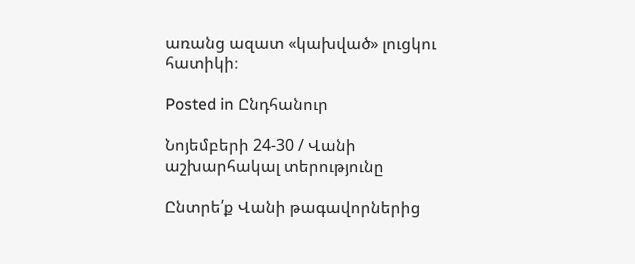առանց ազատ «կախված» լուցկու հատիկի։

Posted in Ընդհանուր

Նոյեմբերի 24-30 / Վանի աշխարհակալ տերությունը

Ընտրե՛ք Վանի թագավորներից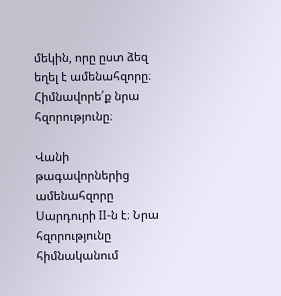մեկին, որը ըստ ձեզ եղել է ամենահզորը։ Հիմնավորե՛ք նրա հզորությունը։

Վանի թագավորներից ամենահզորը Սարդուրի II-ն է։ Նրա հզորությունը հիմնականում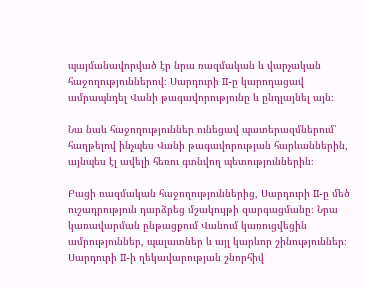պայմանավորված էր նրա ռազմական և վարչական հաջողություններով։ Սարդուրի II-ը կարողացավ ամրապնդել Վանի թագավորությունը և ընդլայնել այն։

Նա նաև հաջողություններ ունեցավ պատերազմներում՝ հաղթելով ինչպես Վանի թագավորության հարևաններին, այնպես էլ ավելի հեռու գտնվող պետություններին։

Բացի ռազմական հաջողություններից, Սարդուրի II-ը մեծ ուշադրություն դարձրեց մշակույթի զարգացմանը։ Նրա կառավարման ընթացքում Վանում կառուցվեցին ամրություններ, պալատներ և այլ կարևոր շինություններ։ Սարդուրի II-ի ղեկավարության շնորհիվ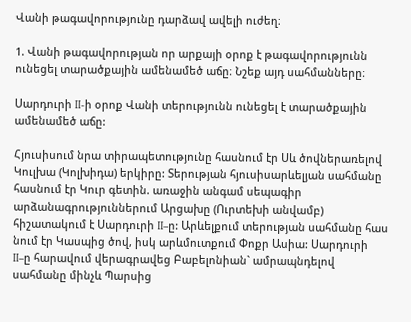Վանի թագավորությունը դարձավ ավելի ուժեղ։

1. Վանի թագավորության որ արքայի օրոք է թագավորությունն ունեցել տարածքային ամենամեծ աճը։ Նշեք այդ սահմանները։

Սարդուրի II-ի օրոք Վանի տերությունն ունեցել է տարածքային ամենամեծ աճը:

Հյուսիսում նրա տիրապետությունը հասնում էր Սև ծովներառելով Կուլխա (Կոլխիդա) երկիրը: Տերության հյուսիսարևելյան սահմանը հասնում էր Կուր գետին. առաջին անգամ սեպագիր արձանագրություններում Արցախը (Ուրտեխի անվամբ) հիշատակում է Սարդուրի II–ը: Արևելքում տերության սահմանը հաս նում էր Կասպից ծով, իսկ արևմուտքում Փոքր Ասիա: Սարդուրի II–ը հարավում վերագրավեց Բաբելոնիան` ամրապնդելով սահմանը մինչև Պարսից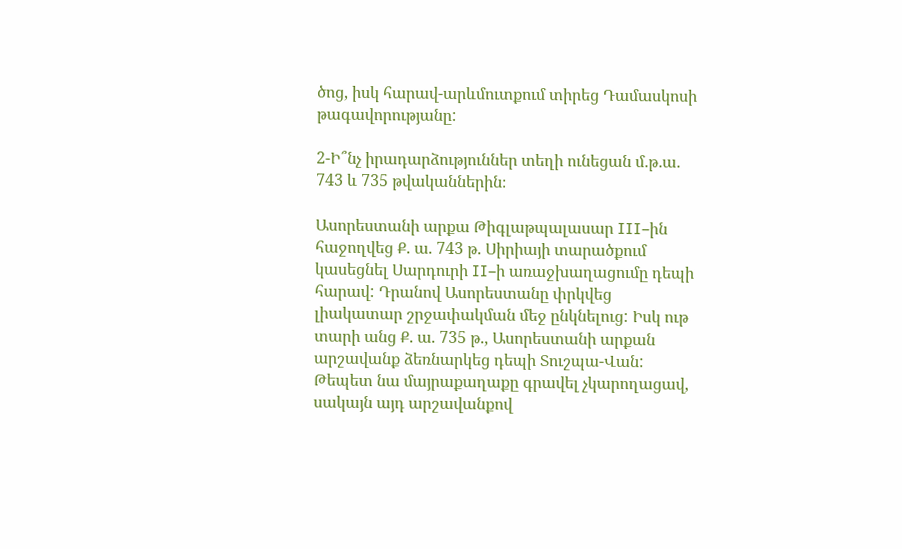ծոց, իսկ հարավ-արևմուտքում տիրեց Դամասկոսի թագավորությանը:

2-Ի՞նչ իրադարձություններ տեղի ունեցան մ․թ․ա․ 743 և 735 թվականներին։

Ասորեստանի արքա Թիգլաթպալասար III–ին հաջողվեց Ք. ա. 743 թ. Սիրիայի տարածքում կասեցնել Սարդուրի II–ի առաջխաղացումը դեպի հարավ: Դրանով Ասորեստանը փրկվեց լիակատար շրջափակման մեջ ընկնելուց: Իսկ ութ տարի անց Ք. ա. 735 թ., Ասորեստանի արքան արշավանք ձեռնարկեց դեպի Տուշպա-Վան: Թեպետ նա մայրաքաղաքը գրավել չկարողացավ, սակայն այդ արշավանքով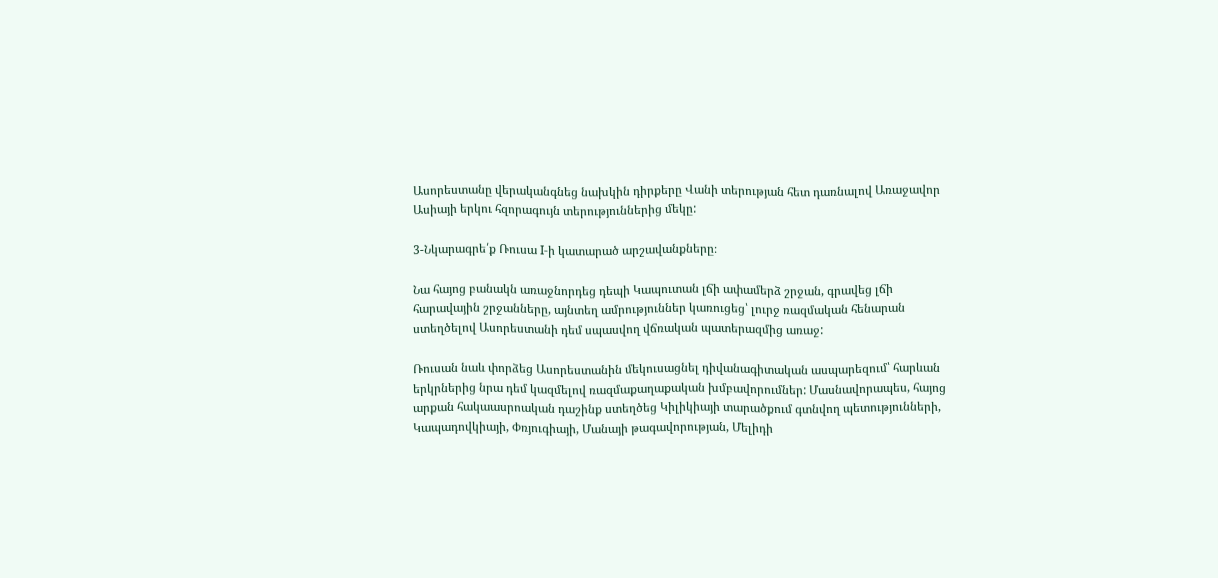Ասորեստանը վերականգնեց նախկին դիրքերը Վանի տերության հետ դառնալով Առաջավոր Ասիայի երկու հզորագույն տերություններից մեկը:

3-Նկարագրե՛ք Ռուսա I-ի կատարած արշավանքները։

Նա հայոց բանակն առաջնորդեց դեպի Կապուտան լճի ափամերձ շրջան, գրավեց լճի հարավային շրջանները, այնտեղ ամրություններ կառուցեց՝ լուրջ ռազմական հենարան ստեղծելով Ասորեստանի դեմ սպասվող վճռական պատերազմից առաջ:

Ռուսան նաև փորձեց Ասորեստանին մեկուսացնել դիվանագիտական ասպարեզում՝ հարևան երկրներից նրա դեմ կազմելով ռազմաքաղաքական խմբավորումներ: Մասնավորապես, հայոց արքան հակաասրոական դաշինք ստեղծեց Կիլիկիայի տարածքում գտնվող պետությունների, Կապադովկիայի, Փռյուգիայի, Մանայի թագավորության, Մելիդի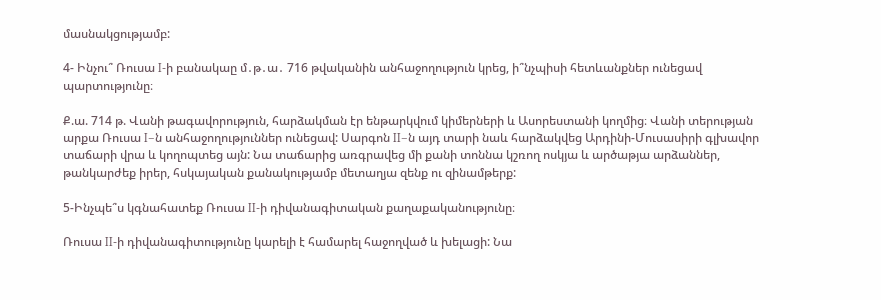մասնակցությամբ:

4- Ինչու՞ Ռուսա I-ի բանակաը մ․թ․ա․ 716 թվականին անհաջողություն կրեց, ի՞նչպիսի հետևանքներ ունեցավ պարտությունը։

Ք.ա. 714 թ. Վանի թագավորություն, հարձակման էր ենթարկվում կիմերների և Ասորեստանի կողմից։ Վանի տերության արքա Ռուսա I–ն անհաջողություններ ունեցավ: Սարգոն II–ն այդ տարի նաև հարձակվեց Արդինի-Մուսասիրի գլխավոր տաճարի վրա և կողոպտեց այն: Նա տաճարից առգրավեց մի քանի տոննա կշռող ոսկյա և արծաթյա արձաններ, թանկարժեք իրեր, հսկայական քանակությամբ մետաղյա զենք ու զինամթերք:

5-Ինչպե՞ս կգնահատեք Ռուսա II-ի դիվանագիտական քաղաքականությունը։

Ռուսա II-ի դիվանագիտությունը կարելի է համարել հաջողված և խելացի: Նա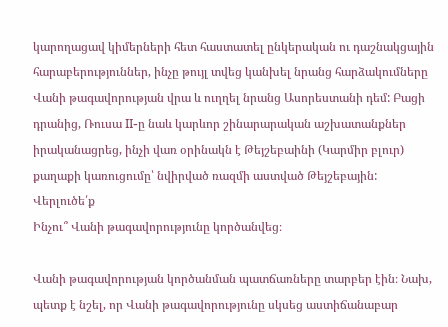կարողացավ կիմերների հետ հաստատել ընկերական ու դաշնակցային հարաբերություններ, ինչը թույլ տվեց կանխել նրանց հարձակումները Վանի թագավորության վրա և ուղղել նրանց Ասորեստանի դեմ: Բացի դրանից, Ռուսա II-ը նաև կարևոր շինարարական աշխատանքներ իրականացրեց, ինչի վառ օրինակն է Թեյշեբաինի (Կարմիր բլուր) քաղաքի կառուցումը՝ նվիրված ռազմի աստված Թեյշեբային:
Վերլուծե՛ք
Ինչու՞ Վանի թագավորությունը կործանվեց։

Վանի թագավորության կործանման պատճառները տարբեր էին։ Նախ, պետք է նշել, որ Վանի թագավորությունը սկսեց աստիճանաբար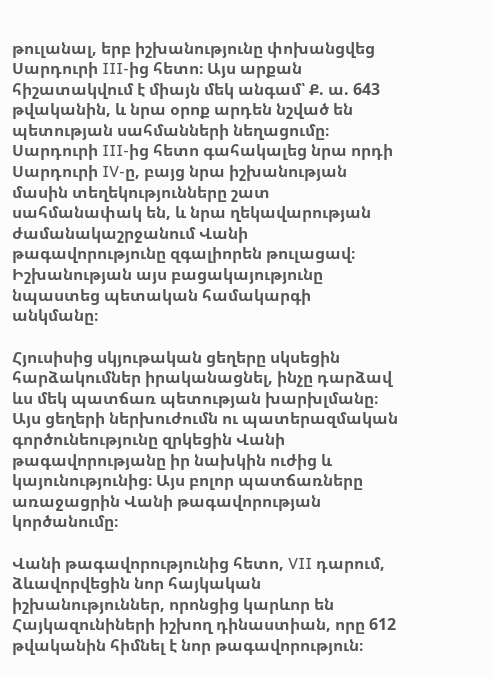թուլանալ, երբ իշխանությունը փոխանցվեց Սարդուրի III-ից հետո։ Այս արքան հիշատակվում է միայն մեկ անգամ՝ Ք. ա. 643 թվականին, և նրա օրոք արդեն նշված են պետության սահմանների նեղացումը։ Սարդուրի III-ից հետո գահակալեց նրա որդի Սարդուրի IV-ը, բայց նրա իշխանության մասին տեղեկությունները շատ սահմանափակ են, և նրա ղեկավարության ժամանակաշրջանում Վանի թագավորությունը զգալիորեն թուլացավ։ Իշխանության այս բացակայությունը նպաստեց պետական համակարգի անկմանը։

Հյուսիսից սկյութական ցեղերը սկսեցին հարձակումներ իրականացնել, ինչը դարձավ ևս մեկ պատճառ պետության խարխլմանը։ Այս ցեղերի ներխուժումն ու պատերազմական գործունեությունը զրկեցին Վանի թագավորությանը իր նախկին ուժից և կայունությունից։ Այս բոլոր պատճառները առաջացրին Վանի թագավորության կործանումը։

Վանի թագավորությունից հետո, VII դարում, ձևավորվեցին նոր հայկական իշխանություններ, որոնցից կարևոր են Հայկազունիների իշխող դինաստիան, որը 612 թվականին հիմնել է նոր թագավորություն։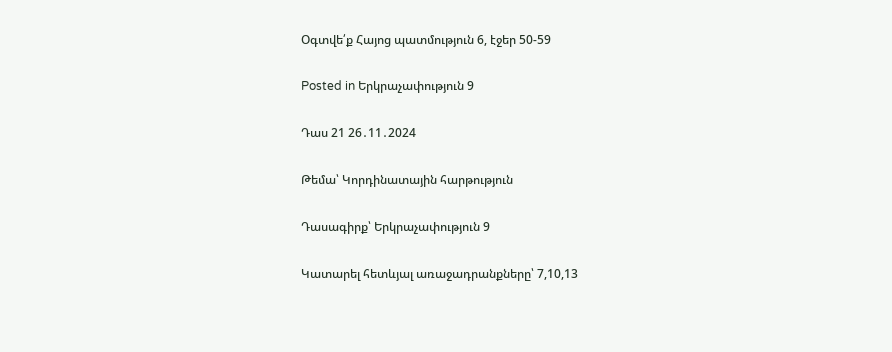Օգտվե՛ք Հայոց պատմություն 6, էջեր 50-59

Posted in Երկրաչափություն 9

Դաս 21 26․11․2024

Թեմա՝ Կորդինատային հարթություն

Դասագիրք՝ Երկրաչափություն 9

Կատարել հետևյալ առաջադրանքները՝ 7,10,13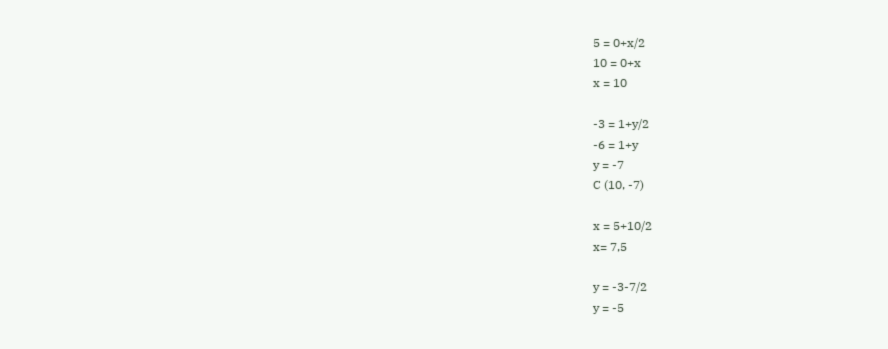5 = 0+x/2
10 = 0+x
x = 10

-3 = 1+y/2
-6 = 1+y
y = -7
C (10, -7)

x = 5+10/2
x= 7,5

y = -3-7/2
y = -5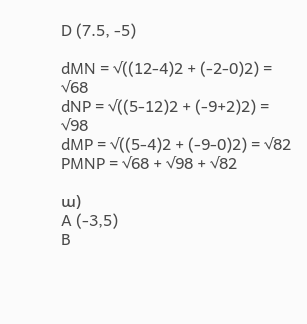D (7.5, -5)

dMN = √((12-4)2 + (-2-0)2) = √68
dNP = √((5-12)2 + (-9+2)2) = √98
dMP = √((5-4)2 + (-9-0)2) = √82
PMNP = √68 + √98 + √82

ա)
A (-3,5)
B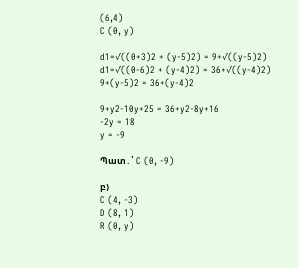(6,4)
C (0, y)

d1=√((0+3)2 + (y-5)2) = 9+√((y-5)2)
d1=√((0-6)2 + (y-4)2) = 36+√((y-4)2)
9+(y-5)2 = 36+(y-4)2

9+y2-10y+25 = 36+y2-8y+16
-2y = 18
y = -9

Պատ․՝ C (0, -9)

բ)
C (4, -3)
D (8, 1)
R (0, y)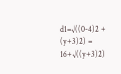d1=√((0-4)2 + (y+3)2) = 16+√((y+3)2)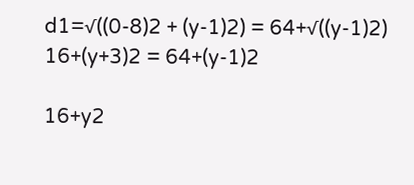d1=√((0-8)2 + (y-1)2) = 64+√((y-1)2)
16+(y+3)2 = 64+(y-1)2

16+y2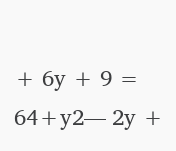+ 6y + 9 = 64+y2— 2y +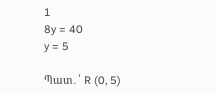1
8y = 40
y = 5

Պատ․՝ R (0, 5)